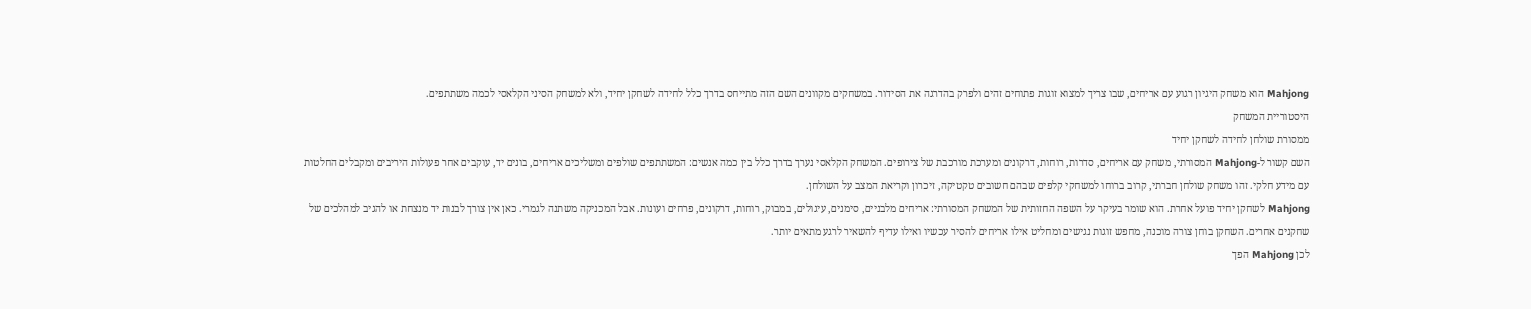Mahjong הוא משחק היגיון רגוע עם אריחים, שבו צריך למצוא זוגות פתוחים זהים ולפרק בהדרגה את הסידור. במשחקים מקוונים השם הזה מתייחס בדרך כלל לחידה לשחקן יחיד, ולא למשחק הסיני הקלאסי לכמה משתתפים.
היסטוריית המשחק
ממסורת שולחן לחידה לשחקן יחיד
השם קשור ל-Mahjong המסורתי, משחק עם אריחים, סדרות, רוחות, דרקונים ומערכת מורכבת של צירופים. המשחק הקלאסי נערך בדרך כלל בין כמה אנשים: המשתתפים שולפים ומשליכים אריחים, בונים יד, עוקבים אחר פעולות היריבים ומקבלים החלטות עם מידע חלקי. זהו משחק שולחן חברתי, קרוב ברוחו למשחקי קלפים שבהם חשובים טקטיקה, זיכרון וקריאת המצב על השולחן.
Mahjong לשחקן יחיד פועל אחרת. הוא שומר בעיקר על השפה החזותית של המשחק המסורתי: אריחים מלבניים, סימנים, עיגולים, במבוק, רוחות, דרקונים, פרחים ועונות. אבל המכניקה משתנה לגמרי. כאן אין צורך לבנות יד מנצחת או להגיב למהלכים של שחקנים אחרים. השחקן בוחן צורה מוכנה, מחפש זוגות נגישים ומחליט אילו אריחים להסיר עכשיו ואילו עדיף להשאיר לרגע מתאים יותר.
לכן Mahjong הפך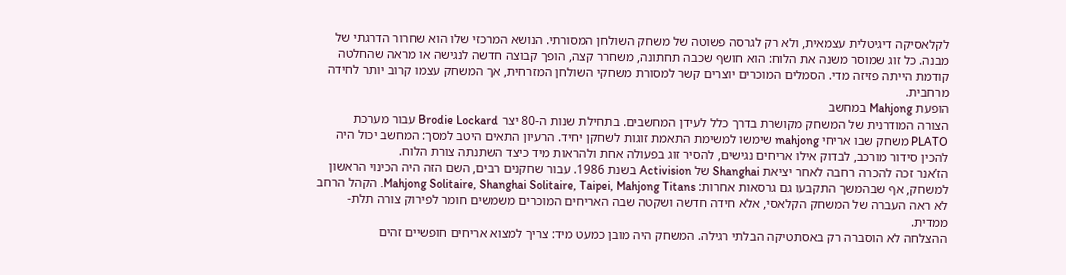לקלאסיקה דיגיטלית עצמאית, ולא רק לגרסה פשוטה של משחק השולחן המסורתי. הנושא המרכזי שלו הוא שחרור הדרגתי של מבנה. כל זוג שמוסר משנה את הלוח: הוא חושף שכבה תחתונה, משחרר קצה, הופך קבוצה חדשה לנגישה או מראה שהחלטה קודמת הייתה פזיזה מדי. הסמלים המוכרים יוצרים קשר למסורת משחקי השולחן המזרחית, אך המשחק עצמו קרוב יותר לחידה מרחבית.
הופעת Mahjong במחשב
הצורה המודרנית של המשחק מקושרת בדרך כלל לעידן המחשבים. בתחילת שנות ה-80 יצר Brodie Lockard עבור מערכת PLATO משחק שבו אריחי mahjong שימשו למשימת התאמת זוגות לשחקן יחיד. הרעיון התאים היטב למסך: המחשב יכול היה להכין סידור מורכב, לבדוק אילו אריחים נגישים, להסיר זוג בפעולה אחת ולהראות מיד כיצד השתנתה צורת הלוח.
הז’אנר זכה להכרה רחבה לאחר יציאת Shanghai של Activision בשנת 1986. עבור שחקנים רבים, השם הזה היה הכינוי הראשון למשחק, אף שבהמשך התקבעו גם גרסאות אחרות: Mahjong Solitaire, Shanghai Solitaire, Taipei, Mahjong Titans. הקהל הרחב לא ראה העברה של המשחק הקלאסי, אלא חידה חדשה ושקטה שבה האריחים המוכרים משמשים חומר לפירוק צורה תלת-ממדית.
ההצלחה לא הוסברה רק באסתטיקה הבלתי רגילה. המשחק היה מובן כמעט מיד: צריך למצוא אריחים חופשיים זהים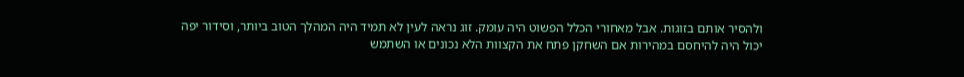ולהסיר אותם בזוגות. אבל מאחורי הכלל הפשוט היה עומק. זוג נראה לעין לא תמיד היה המהלך הטוב ביותר, וסידור יפה יכול היה להיחסם במהירות אם השחקן פתח את הקצוות הלא נכונים או השתמש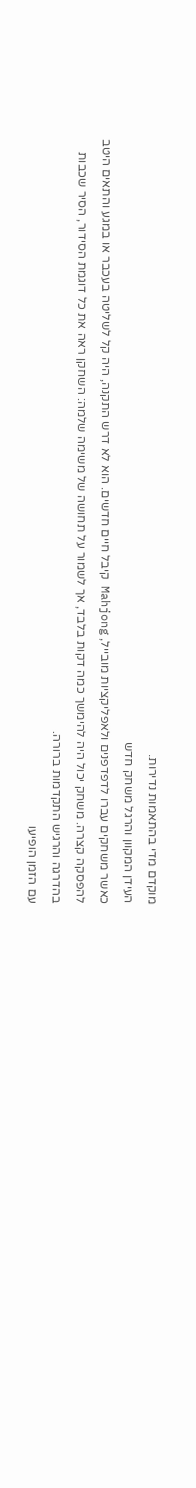מוקדם מדי בהתאמות נדירות.
העידן המקוון והרגל משחק חדש
כאשר משחקים עברו לדפדפנים ולאפליקציות מובייל, Mahjong קיבל חיים חדשים. הוא לא דרש התקנה, היה קל לשליטה בעכבר או במגע והתאים היטב להפסקה קצרה. משחק יכול היה להימשך כמה דקות בלבד, אך לשמור על תחושה של משימה שלמה: השחקן ראה את כל דוגמת הסידור, הסיר שכבות בהדרגה והרגיש התקדמות ברורה.
עם הזמן הופיעו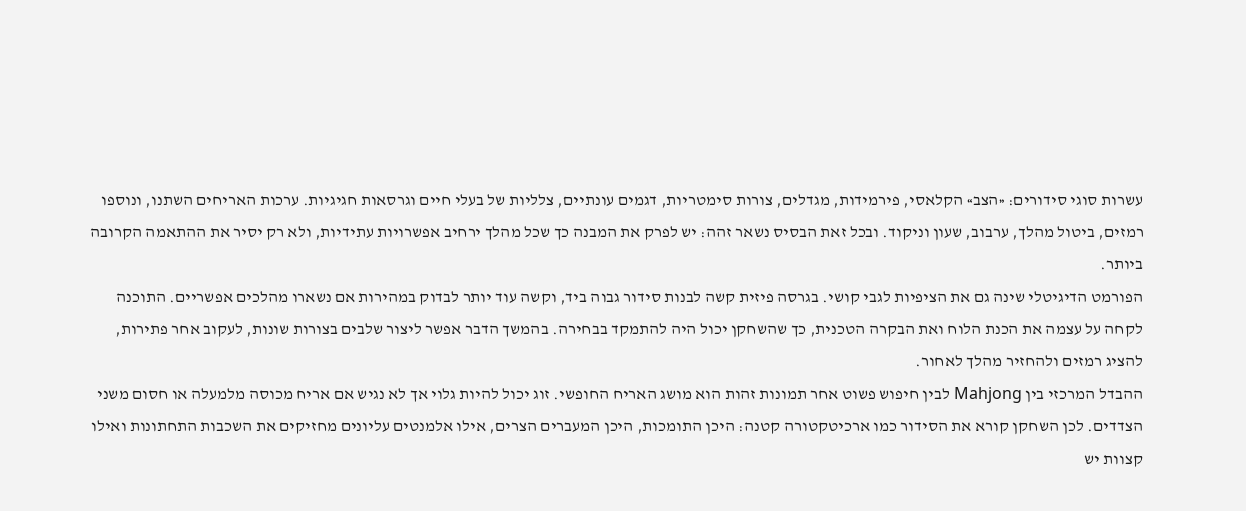עשרות סוגי סידורים: «הצב» הקלאסי, פירמידות, מגדלים, צורות סימטריות, דגמים עונתיים, צלליות של בעלי חיים וגרסאות חגיגיות. ערכות האריחים השתנו, ונוספו רמזים, ביטול מהלך, ערבוב, שעון וניקוד. ובכל זאת הבסיס נשאר זהה: יש לפרק את המבנה כך שכל מהלך ירחיב אפשרויות עתידיות, ולא רק יסיר את ההתאמה הקרובה ביותר.
הפורמט הדיגיטלי שינה גם את הציפיות לגבי קושי. בגרסה פיזית קשה לבנות סידור גבוה ביד, וקשה עוד יותר לבדוק במהירות אם נשארו מהלכים אפשריים. התוכנה לקחה על עצמה את הכנת הלוח ואת הבקרה הטכנית, כך שהשחקן יכול היה להתמקד בבחירה. בהמשך הדבר אפשר ליצור שלבים בצורות שונות, לעקוב אחר פתירות, להציג רמזים ולהחזיר מהלך לאחור.
ההבדל המרכזי בין Mahjong לבין חיפוש פשוט אחר תמונות זהות הוא מושג האריח החופשי. זוג יכול להיות גלוי אך לא נגיש אם אריח מכוסה מלמעלה או חסום משני הצדדים. לכן השחקן קורא את הסידור כמו ארכיטקטורה קטנה: היכן התומכות, היכן המעברים הצרים, אילו אלמנטים עליונים מחזיקים את השכבות התחתונות ואילו קצוות יש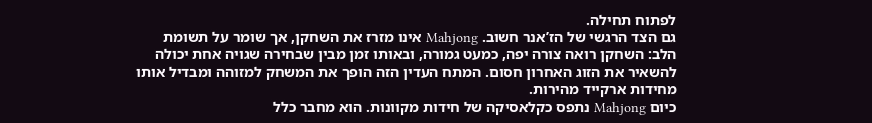לפתוח תחילה.
גם הצד הרגשי של הז’אנר חשוב. Mahjong אינו מזרז את השחקן, אך שומר על תשומת הלב: השחקן רואה צורה יפה, כמעט גמורה, ובאותו זמן מבין שבחירה שגויה אחת יכולה להשאיר את הזוג האחרון חסום. המתח העדין הזה הופך את המשחק למזוהה ומבדיל אותו מחידות ארקייד מהירות.
כיום Mahjong נתפס כקלאסיקה של חידות מקוונות. הוא מחבר כלל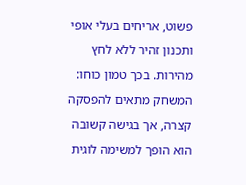פשוט, אריחים בעלי אופי ותכנון זהיר ללא לחץ מהירות. בכך טמון כוחו: המשחק מתאים להפסקה קצרה, אך בגישה קשובה הוא הופך למשימה לוגית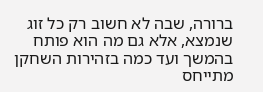ברורה, שבה לא חשוב רק כל זוג שנמצא, אלא גם מה הוא פותח בהמשך ועד כמה בזהירות השחקן מתייחס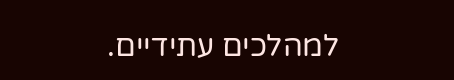למהלכים עתידיים.